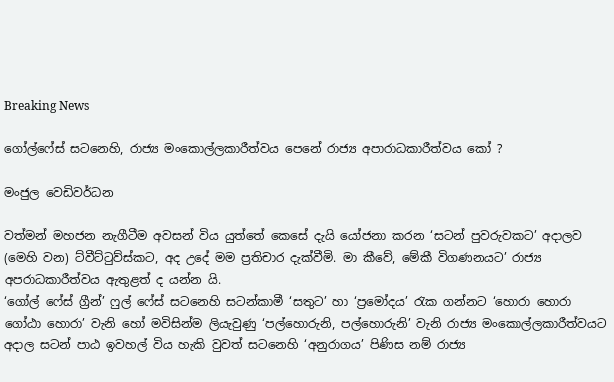Breaking News

ගෝල්ෆේස් සටනෙහි, රාජ්‍ය මංකොල්ලකාරීත්වය පෙනේ රාජ්‍ය අපාරාධකාරීත්වය කෝ ?

මංජුල වෙඩිවර්ධන

වත්මන් මහජන නැගීටීම අවසන් විය යුත්තේ කෙසේ දැයි යෝජනා කරන ‘සටන් පුවරුවකට’ අදාලව (මෙහි වන) ට්වීට්ටුව්ස්කට, අද උදේ මම ප්‍රතිචාර දැක්වීමි. මා කීවේ, මේකී විගණනයට’ රාජ්‍ය අපරාධකාරීත්වය ඇතුළත් ද යන්න යි.
‘ගෝල් ෆේස් ග්‍රීන්’ ෆුල් ෆේස් සටනෙහි සටන්කාමී ‘සතුට’ හා ‘ප්‍රමෝදය’ රැක ගන්නට ‘හොරා හොරා ගෝඨා හොරා’ වැනි හෝ මවිසින්ම ලියැවුණු ‘පල්හොරුනි, පල්හොරුනි’ වැනි රාජ්‍ය මංකොල්ලකාරීත්වයට අදාල සටන් පාඨ ඉවහල් විය හැකි වුවත් සටනෙහි ‘අනුරාගය’ පිණිස නම් රාජ්‍ය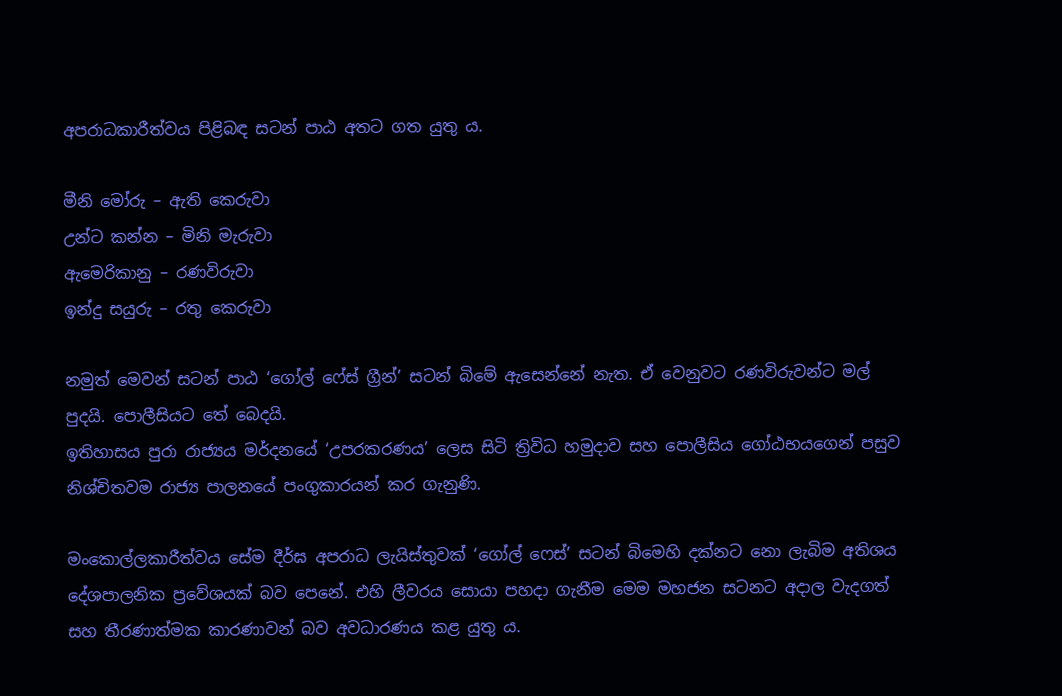අපරාධකාරීත්වය පිළිබඳ සටන් පාඨ අතට ගත යුතු ය.

මීනි මෝරු – ඇති කෙරුවා
උන්ට කන්න – මිනි මැරුවා
ඇමෙරිකානු – රණවිරුවා
ඉන්දු සයුරු – රතු කෙරුවා

නමුත් මෙවන් සටන් පාඨ ‘ගෝල් ෆේස් ග්‍රීන්’ සටන් බිමේ ඇසෙන්නේ නැත. ඒ වෙනුවට රණවිරුවන්ට මල් පුදයි. පොලීසියට තේ බෙදයි.
ඉතිහාසය පුරා රාජ්‍යය මර්දනයේ ‘උපරකරණය’ ලෙස සිටි ත්‍රිවිධ හමුදාව සහ පොලීසිය ගෝඨභයගෙන් පසුව නිශ්චිතවම රාජ්‍ය පාලනයේ පංගුකාරයන් කර ගැනුණි.

මංකොල්ලකාරීත්වය සේම දීර්ඝ අපරාධ ලැයිස්තුවක් ‘ගෝල් ෆෙස්’ සටන් බිමෙහි දක්නට නො ලැබිම අතිශය දේශපාලනික ප්‍රවේශයක් බව පෙනේ. එහි ලීවරය සොයා පහදා ගැනීම මෙම මහජන සටනට අදාල වැදගත් සහ තීරණාත්මක කාරණාවන් බව අවධාරණය කළ යුතු ය.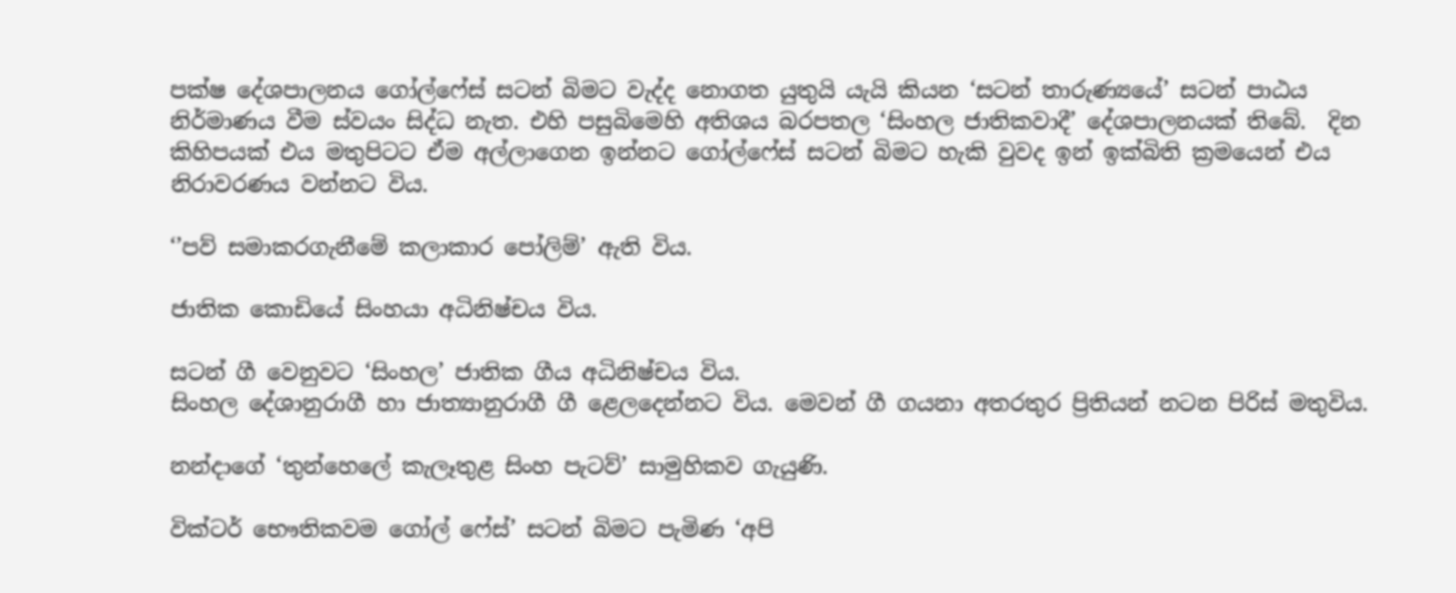පක්ෂ දේශපාලනය ගෝල්ෆේස් සටන් බිමට වැද්ද නොගත යුතුයි යැයි කියන ‘සටන් තාරුණ්‍යයේ’ සටන් පාඨය නිර්මාණය වීම ස්වයං සිද්ධ නැත. එහි පසුබිමෙහි අතිශය බරපතල ‘සිංහල ජාතිකවාදී’ දේශපාලනයක් තිබේ.  දින කිහිපයක් එය මතුපිටට ඒම අල්ලාගෙන ඉන්නට ගෝල්ෆේස් සටන් බිමට හැකි වුවද ඉන් ඉක්බිති ක්‍රමයෙන් එය නිරාවරණය වන්නට විය.

‘’පව් සමාකරගැනීමේ කලාකාර පෝලිම්’ ඇති විය.

ජාතික කොඩියේ සිංහයා අධිනිෂ්චය විය.

සටන් ගී වෙනුවට ‘සිංහල’ ජාතික ගීය අධිනිෂ්චය විය.
සිංහල දේශානුරාගී හා ජාත්‍යානුරාගී ගී ළෙලදෙන්නට විය. මෙවන් ගී ගයනා අතරතුර ප්‍රිතියන් නටන පිරිස් මතුවිය.

නන්දාගේ ‘තුන්හෙලේ කැලෑතුළ සිංහ පැටව්’ සාමුහිකව ගැයුණි.

වික්ටර් භෞතිකවම ගෝල් ෆේස්’ සටන් බිමට පැමිණ ‘අපි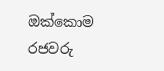ඔක්කොම රජවරු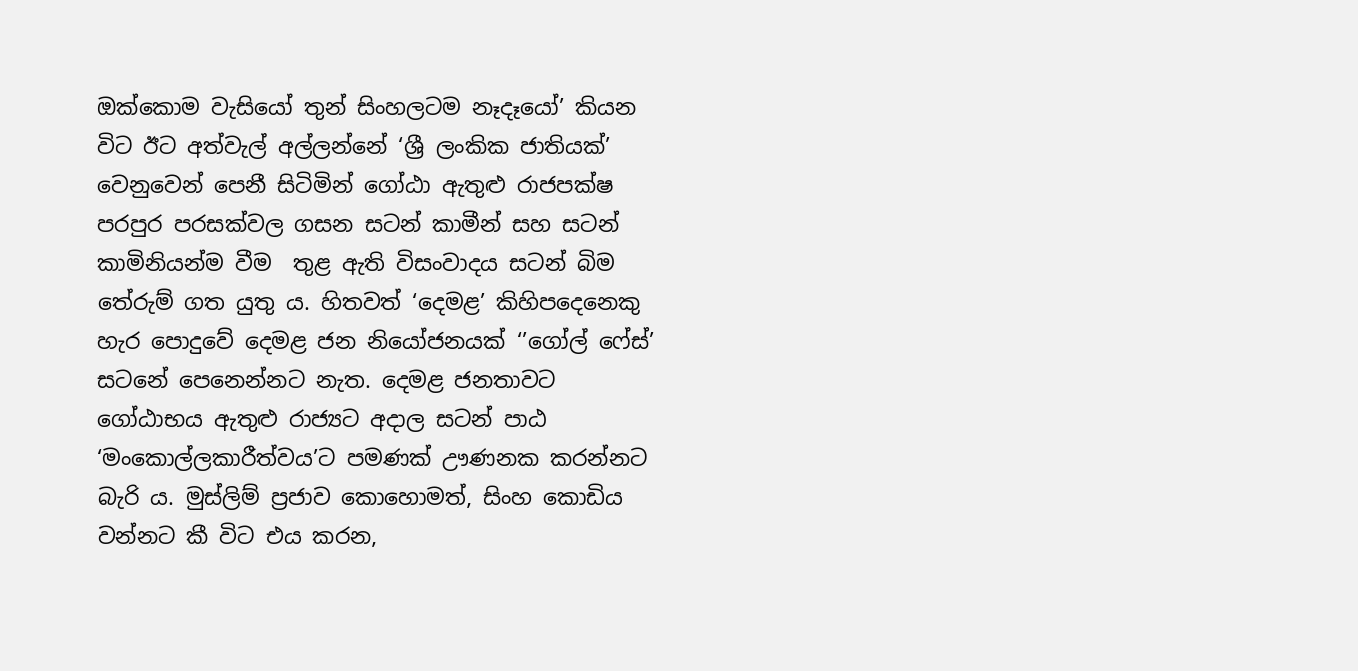ඔක්කොම වැසියෝ තුන් සිංහලටම නෑදෑයෝ’ කියන විට ඊට අත්වැල් අල්ලන්නේ ‘ශ්‍රී ලංකික ජාතියක්’ වෙනුවෙන් පෙනී සිටිමින් ගෝඨා ඇතුළු රාජපක්ෂ පරපුර පරසක්වල ගසන සටන් කාමීන් සහ සටන් කාමිනියන්ම වීම  තුළ ඇති විසංවාදය සටන් බිම තේරුම් ගත යුතු ය. හිතවත් ‘දෙමළ’ කිහිපදෙනෙකු හැර පොදුවේ දෙමළ ජන නියෝජනයක් ‘’ගෝල් ෆේස්’ සටනේ පෙනෙන්නට නැත. දෙමළ ජනතාවට ගෝඨාභය ඇතුළු රාජ්‍යට අදාල සටන් පාඨ ‘මංකොල්ලකාරීත්වය’ට පමණක් ඌණනක කරන්නට බැරි ය. මුස්ලිම් ප්‍රජාව කොහොමත්, සිංහ කොඩිය වන්නට කී විට එය කරන,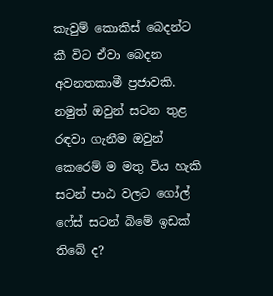කැවුම් කොකිස් බෙදන්ට කී විට ඒවා බෙදන අවනතකාමී ප්‍රජාවකි. නමුත් ඔවුන් සටන තුළ රඳවා ගැනීම ඔවුන් කෙරෙම් ම මතු විය හැකි සටන් පාඨ වලට ගෝල් ෆේස් සටන් බිමේ ඉඩක් තිබේ ද?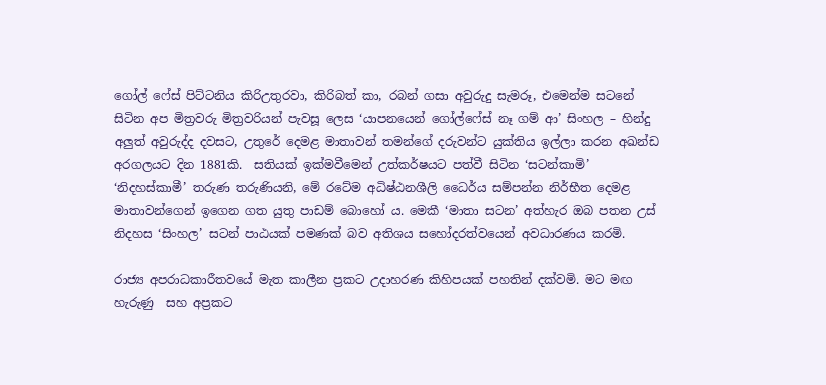ගෝල් ෆේස් පිට්ටනිය කිරිඋතුරවා, කිරිබත් කා, රබන් ගසා අවුරුදු සැමරූ, එමෙන්ම සටනේ සිටින අප මිත්‍රවරු මිත්‍රවරියන් පැවසූ ලෙස ‘යාපනයෙන් ගෝල්ෆේස් නෑ ගම් ආ’ සිංහල – හින්දු අලුත් අවුරුද්ද දවසට, උතුරේ දෙමළ මාතාවන් තමන්ගේ දරුවන්ට යුක්තිය ඉල්ලා කරන අඛන්ඩ අරගලයට දින 1881කි.  සතියක් ඉක්මවීමෙන් උත්කර්ෂයට පත්වී සිටින ‘සටන්කාමි’ ‘නිදහස්කාමී’ තරුණ තරුණියනි, මේ රටේම අධිෂ්ඨනශීලි ධෛර්ය සම්පන්න නිර්භීත දෙමළ මාතාවන්ගෙන් ඉගෙන ගත යුතු පාඩම් බොහෝ ය. මෙකී ‘මාතා සටන’ අත්හැර ඔබ පතන උස් නිදහස ‘සිංහල’ සටන් පාඨයක් පමණක් බව අතිශය සහෝදරත්වයෙන් අවධාරණය කරමි.

රාජ්‍ය අපරාධකාරීතවයේ මැත කාලීන ප්‍රකට උදාහරණ කිහිපයක් පහතින් දක්වමි. මට මඟ හැරුණු  සහ අප්‍රකට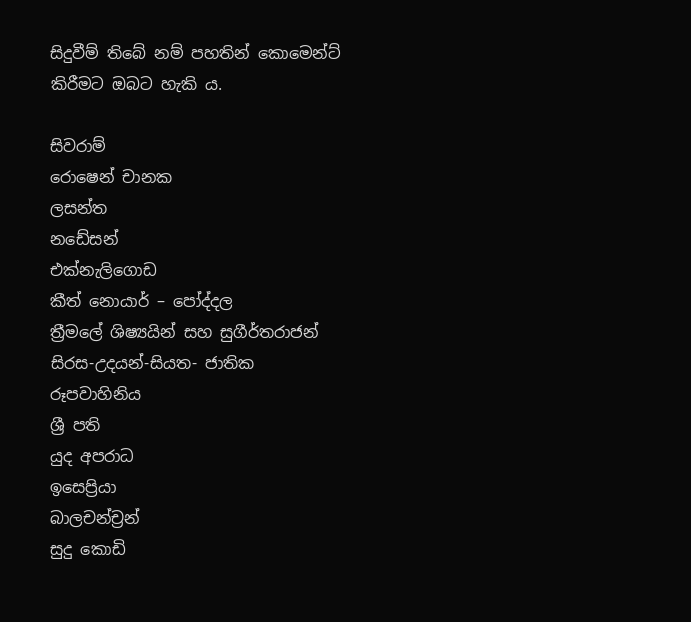සිදුවීම් තිබේ නම් පහතින් කොමෙන්ට් කිරීමට ඔබට හැකි ය.

සිවරාම්
රොෂෙන් චානක
ලසන්ත
නඩේසන්
එක්නැලිගොඩ
කීත් නොයාර් – පෝද්දල
ත්‍රීමලේ ශිෂ්‍යයින් සහ සුගීර්තරාජන්
සිරස-උදයන්-සියත- ජාතික රූපවාහිනිය
ශ්‍රී පති
යුද අපරාධ
ඉසෙප්‍රියා
බාලචන්ච්‍රන්
සුදු කොඩි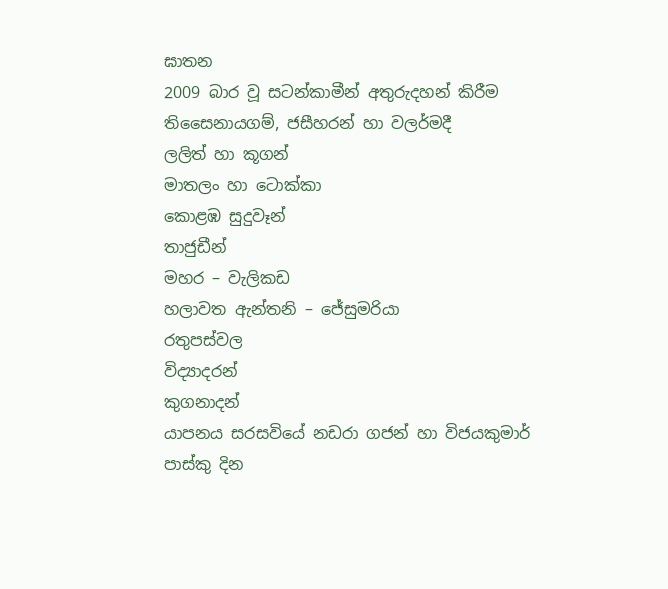ඝාතන
2009 බාර වූ සටන්කාමීන් අතුරුදහන් කිරීම
තිසෛනායගම්, ජසීහරන් හා වලර්මදී
ලලිත් හා කූගන්
මාතලං හා ටොක්කා
කොළඹ සුදුවෑන්
තාජුඩීන්
මහර – වැලිකඩ
හලාවත ඇන්තනි – ජේසුමරියා
රතුපස්වල
විද්‍යාදරන්
කුගනාදන්
යාපනය සරසවියේ නඩරා ගජන් හා විජයකුමාර්
පාස්කු දින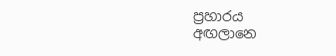ප්‍රහාරය
අඟලානෙ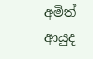අමිත්
ආයුද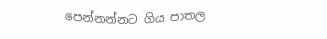පෙන්නන්නට ගිය පාතල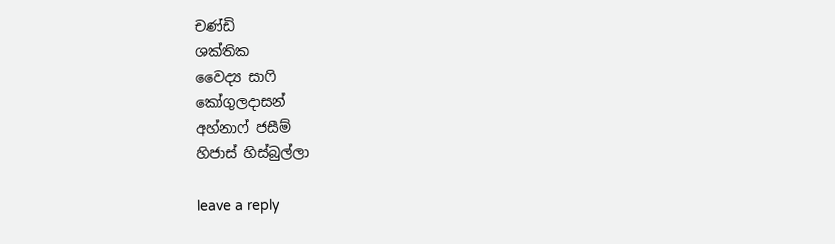චණ්ඩි
ශක්තික
වෛද්‍ය සාෆි
කෝගුලදාසන්
අහ්නාෆ් ජසීම්
හිජාස් හිස්බුල්ලා

leave a reply